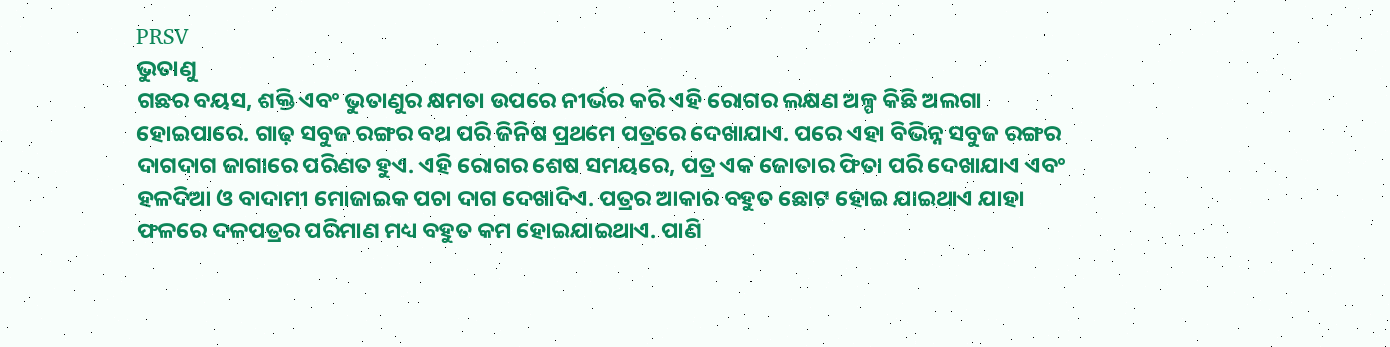PRSV
ଭୁତାଣୁ
ଗଛର ବୟସ, ଶକ୍ତି ଏବଂ ଭୁତାଣୁର କ୍ଷମତା ଉପରେ ନୀର୍ଭର କରି ଏହି ରୋଗର ଲକ୍ଷଣ ଅଳ୍ପ କିଛି ଅଲଗା ହୋଇପାରେ. ଗାଢ଼ ସବୁଜ ରଙ୍ଗର ବଥ ପରି ଜିନିଷ ପ୍ରଥମେ ପତ୍ରରେ ଦେଖାଯାଏ. ପରେ ଏହା ବିଭିନ୍ନ ସବୁଜ ରଙ୍ଗର ଦାଗଦାଗ ଜାଗାରେ ପରିଣତ ହୁଏ. ଏହି ରୋଗର ଶେଷ ସମୟରେ, ପତ୍ର ଏକ ଜୋତାର ଫିତା ପରି ଦେଖାଯାଏ ଏବଂ ହଳଦିଆ ଓ ବାଦାମୀ ମୋଜାଇକ ପଚା ଦାଗ ଦେଖାଦିଏ. ପତ୍ରର ଆକାର ବହୁତ ଛୋଟ ହୋଇ ଯାଇଥାଏ ଯାହା ଫଳରେ ଦଳପତ୍ରର ପରିମାଣ ମଧ୍ୟ ବହୁତ କମ ହୋଇଯାଇଥାଏ. ପାଣି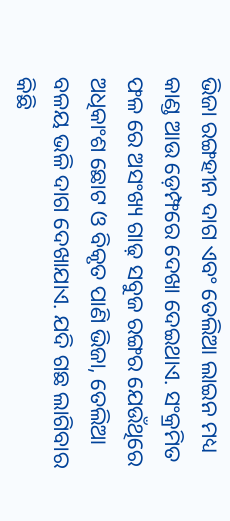ଭିଜା ରଙ୍ଗହୀନ ଦାଗ ଏବଂ ତେଲିଆ ଲାଇନ ମଧ୍ୟ କାଣ୍ଡ ଆଉ ଡ଼େମ୍ଫରେ ଦେଖା ଦେଇଥାଏ. ସଂକ୍ରମିତ ଫଳ ରେ ଅସଂଖ୍ୟ ଗାଢ଼ ସବୁଜ ରଙ୍ଗର ଯେଉଁଥିରେ ଅଧିକାଂଶ ଛୋଟ ଓ ବିକୃତ ପାଣି ଭିଜା, ତେଲିଆ ବଳୟ ଭଳି ଦାଗ ଦେଖାଯାଏ. ଯଦି ଗଛ ଲାଗିବାର କିଛି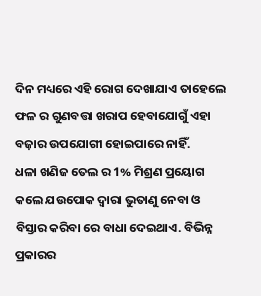ଦିନ ମଧ୍ୟରେ ଏହି ରୋଗ ଦେଖାଯାଏ ତାହେଲେ ଫଳ ର ଗୁଣବତ୍ତା ଖରାପ ହେବାଯୋଗୁଁ ଏହା ବଜ଼ାର ଉପଯୋଗୀ ହୋଇପାରେ ନାହିଁ.
ଧଳା ଖଣିଜ ତେଲ ର 1% ମିଶ୍ରଣ ପ୍ରୟୋଗ କଲେ ଯଉପୋକ ଦ୍ୱାରା ଭୁତାଣୁ ନେବା ଓ ବିସ୍ତାର କରିବା ରେ ବାଧା ଦେଇଥାଏ. ବିଭିନ୍ନ ପ୍ରକାରର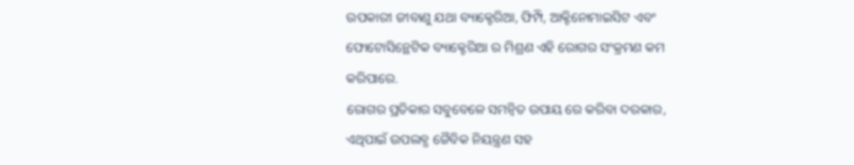ଉପକାରୀ ଜୀବାଣୁ ଯଥା ବ୍ୟାକ୍ଟେରିଆ, ଫିମ୍ପି, ଆକ୍ଟିନୋମାଇସିଟ ଏବଂ ଫୋଟୋସିନ୍ଥେଟିକ ବ୍ୟାକ୍ଟେରିଆ ର ମିଶ୍ରଣ ଏହି ରୋଗର ସଂକ୍ରମଣ କମ କରିପାରେ.
ରୋଗର ପ୍ରତିକାର ସବୁବେଳେ ସମନ୍ବିତ ଉପାୟ ରେ କରିବା ଦରକାର, ଏଥିପାଇଁ ଉପଲବ୍ଧ ଜୈବିକ ନିୟନ୍ତ୍ରଣ ସହ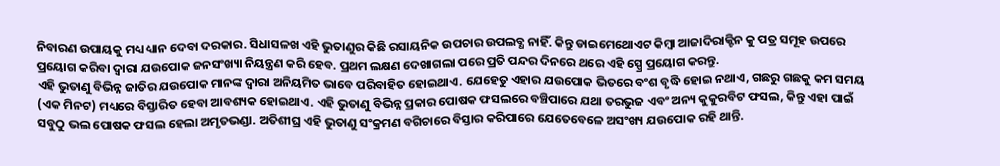ନିବାରଣ ଉପାୟକୁ ମଧ୍ୟ ଧ୍ୟାନ ଦେବା ଦରକାର. ସିଧାସଳଖ ଏହି ଭୁତାଣୁର କିଛି ରସାୟନିକ ଉପଚାର ଉପଲବ୍ଧ ନାହିଁ. କିନ୍ତୁ ଡାଇମେଥୋଏଟ କିମ୍ବା ଆଜାଦିରାକ୍ଟିନ କୁ ପତ୍ର ସମୂହ ଉପରେ ପ୍ରୟୋଗ କରିବା ଦ୍ୱାରା ଯଉପୋକ ଜନସଂଖ୍ୟା ନିୟନ୍ତ୍ରଣ କରି ହେବ. ପ୍ରଥମ ଲକ୍ଷଣ ଦେଖାଗଲା ପରେ ପ୍ରତି ପନ୍ଦର ଦିନରେ ଥରେ ଏହି ସ୍ପ୍ରେ ପ୍ରୟୋଗ କରନ୍ତୁ.
ଏହି ଭୁତାଣୁ ବିଭିନ୍ନ ଜାତିର ଯଉପୋକ ମାନଙ୍କ ଦ୍ୱାରା ଅନିୟମିତ ଭାବେ ପରିବାହିତ ହୋଇଥାଏ. ଯେହେତୁ ଏହାର ଯଉପୋକ ଭିତରେ ବଂଶ ବୃଦ୍ଧି ହୋଇ ନଥାଏ, ଗଛରୁ ଗଛକୁ କମ ସମୟ (ଏକ ମିନଟ) ମଧ୍ୟରେ ବିସ୍ତାରିତ ହେବା ଆବଶ୍ୟକ ହୋଇଥାଏ. ଏହି ଭୁତାଣୁ ବିଭିନ୍ନ ପ୍ରକାର ପୋଷକ ଫସଲରେ ବଞ୍ଚିପାରେ ଯଥା ତରଭୁଜ ଏବଂ ଅନ୍ୟ କୁକୁରବିଟ ଫସଲ, କିନ୍ତୁ ଏହା ପାଇଁ ସବୁଠୁ ଭଲ ପୋଷକ ଫସଲ ହେଲା ଅମୃତଭଣ୍ଡା. ଅତିଶୀଘ୍ର ଏହି ଭୁତାଣୁ ସଂକ୍ରମଣ ବଗିଚାରେ ବିସ୍ତାର କରିପାରେ ଯେତେବେଳେ ଅସଂଖ୍ୟ ଯଉପୋକ ରହି ଥାନ୍ତି.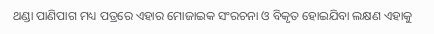ଥଣ୍ଡା ପାଣିପାଗ ମଧ୍ୟ ପତ୍ରରେ ଏହାର ମୋଜାଇକ ସଂରଚନା ଓ ବିକୃତ ହୋଇଯିବା ଲକ୍ଷଣ ଏହାକୁ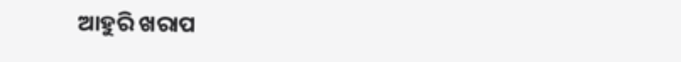ଆହୁରି ଖରାପ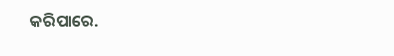କରିପାରେ.